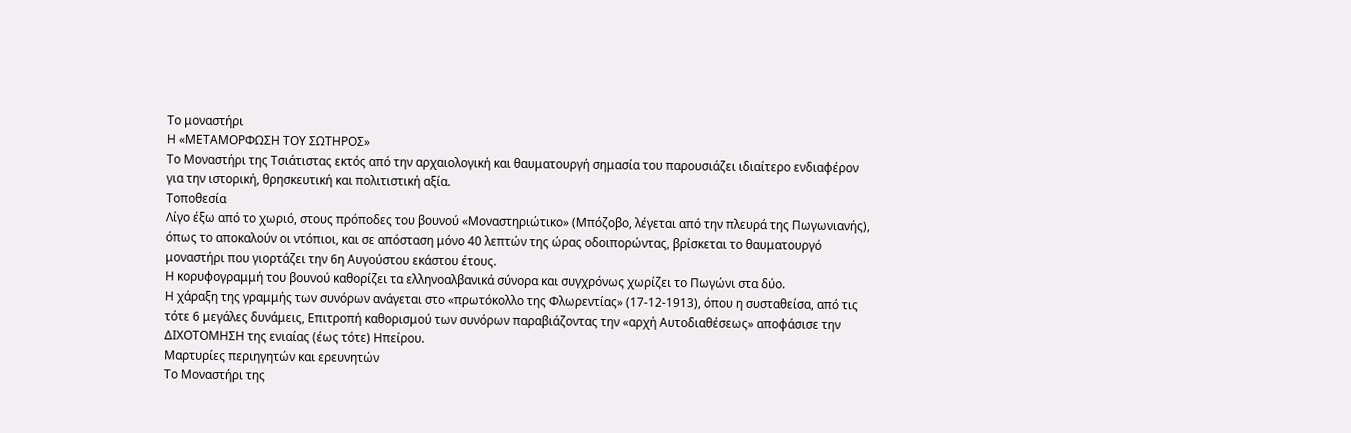Το μοναστήρι
Η «ΜΕΤΑΜΟΡΦΩΣΗ ΤΟΥ ΣΩΤΗΡΟΣ»
Το Μοναστήρι της Τσιάτιστας εκτός από την αρχαιολογική και θαυματουργή σημασία του παρουσιάζει ιδιαίτερο ενδιαφέρον για την ιστορική, θρησκευτική και πολιτιστική αξία.
Τοποθεσία
Λίγο έξω από το χωριό, στους πρόποδες του βουνού «Μοναστηριώτικο» (Μπόζοβο, λέγεται από την πλευρά της Πωγωνιανής), όπως το αποκαλούν οι ντόπιοι, και σε απόσταση μόνο 40 λεπτών της ώρας οδοιπορώντας, βρίσκεται το θαυματουργό μοναστήρι που γιορτάζει την 6η Αυγούστου εκάστου έτους.
Η κορυφογραμμή του βουνού καθορίζει τα ελληνοαλβανικά σύνορα και συγχρόνως χωρίζει το Πωγώνι στα δύο.
Η χάραξη της γραμμής των συνόρων ανάγεται στο «πρωτόκολλο της Φλωρεντίας» (17-12-1913), όπου η συσταθείσα, από τις τότε 6 μεγάλες δυνάμεις, Επιτροπή καθορισμού των συνόρων παραβιάζοντας την «αρχή Αυτοδιαθέσεως» αποφάσισε την ΔΙΧΟΤΟΜΗΣΗ της ενιαίας (έως τότε) Ηπείρου.
Μαρτυρίες περιηγητών και ερευνητών
Το Μοναστήρι της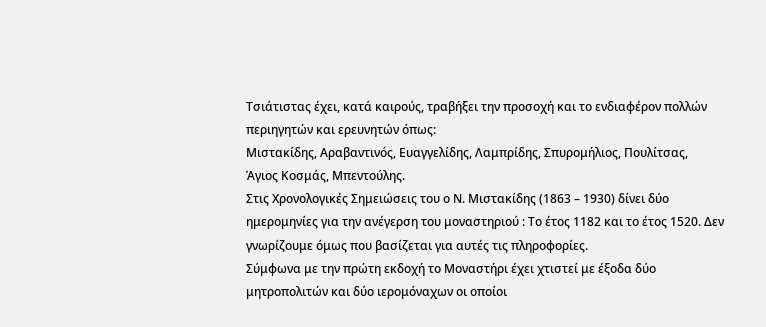Τσιάτιστας έχει, κατά καιρούς, τραβήξει την προσοχή και το ενδιαφέρον πολλών περιηγητών και ερευνητών όπως:
Μιστακίδης, Αραβαντινός, Ευαγγελίδης, Λαμπρίδης, Σπυρομήλιος, Πουλίτσας,
Άγιος Κοσμάς, Μπεντούλης.
Στις Χρονολογικές Σημειώσεις του ο Ν. Μιστακίδης (1863 – 1930) δίνει δύο ημερομηνίες για την ανέγερση του μοναστηριού : Το έτος 1182 και το έτος 1520. Δεν γνωρίζουμε όμως που βασίζεται για αυτές τις πληροφορίες.
Σύμφωνα με την πρώτη εκδοχή το Μοναστήρι έχει χτιστεί με έξοδα δύο μητροπολιτών και δύο ιερομόναχων οι οποίοι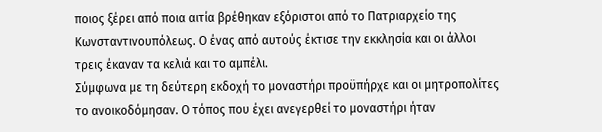ποιος ξέρει από ποια αιτία βρέθηκαν εξόριστοι από το Πατριαρχείο της Κωνσταντινουπόλεως. Ο ένας από αυτούς έκτισε την εκκλησία και οι άλλοι τρεις έκαναν τα κελιά και το αμπέλι.
Σύμφωνα με τη δεύτερη εκδοχή το μοναστήρι προϋπήρχε και οι μητροπολίτες το ανοικοδόμησαν. Ο τόπος που έχει ανεγερθεί το μοναστήρι ήταν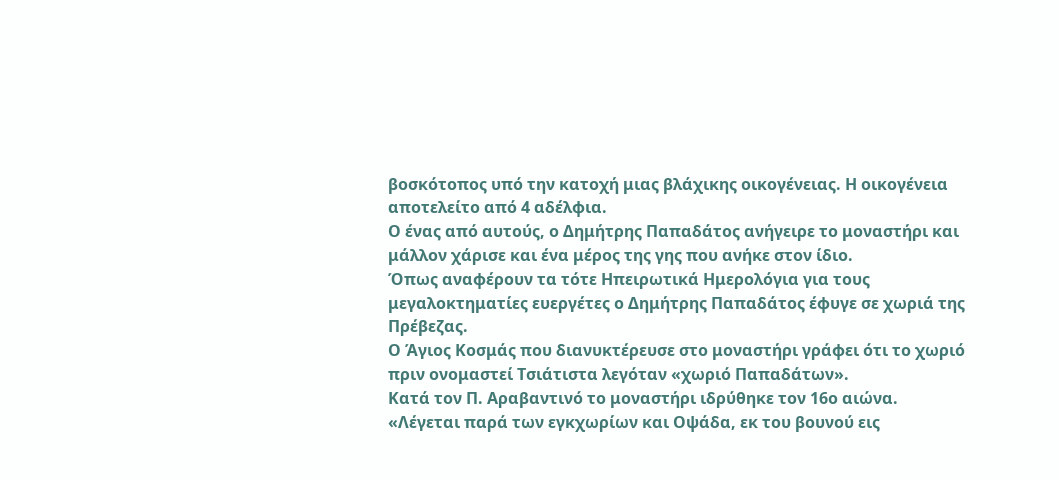βοσκότοπος υπό την κατοχή μιας βλάχικης οικογένειας. Η οικογένεια αποτελείτο από 4 αδέλφια.
Ο ένας από αυτούς, ο Δημήτρης Παπαδάτος ανήγειρε το μοναστήρι και μάλλον χάρισε και ένα μέρος της γης που ανήκε στον ίδιο.
Όπως αναφέρουν τα τότε Ηπειρωτικά Ημερολόγια για τους μεγαλοκτηματίες ευεργέτες ο Δημήτρης Παπαδάτος έφυγε σε χωριά της Πρέβεζας.
Ο Άγιος Κοσμάς που διανυκτέρευσε στο μοναστήρι γράφει ότι το χωριό πριν ονομαστεί Τσιάτιστα λεγόταν «χωριό Παπαδάτων».
Κατά τον Π. Αραβαντινό το μοναστήρι ιδρύθηκε τον 16ο αιώνα.
«Λέγεται παρά των εγκχωρίων και Οψάδα, εκ του βουνού εις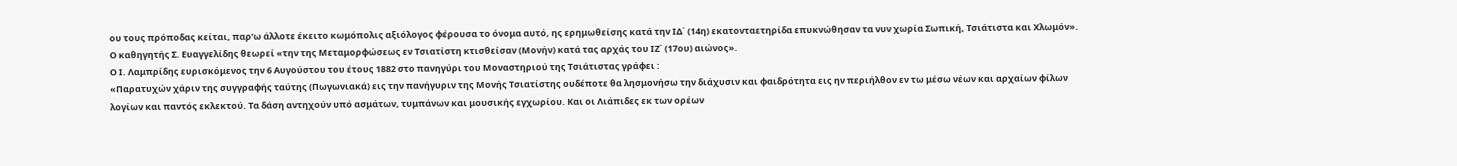ου τους πρόποδας κείται, παρ’ω άλλοτε έκειτο κωμόπολις αξιόλογος φέρουσα το όνομα αυτό, ης ερημωθείσης κατά την ΙΔ΄ (14η) εκατονταετηρίδα επυκνώθησαν τα νυν χωρία Σωπική, Τσιάτιστα και Χλωμόν».
Ο καθηγητής Σ. Ευαγγελίδης θεωρεί «την της Μεταμορφώσεως εν Τσιατίστη κτισθείσαν (Μονήν) κατά τας αρχάς του ΙΖ΄ (17ου) αιώνος».
Ο Ι. Λαμπρίδης ευρισκόμενος την 6 Αυγούστου του έτους 1882 στο πανηγύρι του Μοναστηριού της Τσιάτιστας γράφει :
«Παρατυχών χάριν της συγγραφής ταύτης (Πωγωνιακά) εις την πανήγυριν της Μονής Τσιατίστης ουδέποτε θα λησμονήσω την διάχυσιν και φαιδρότητα εις ην περιήλθον εν τω μέσω νέων και αρχαίων φίλων λογίων και παντός εκλεκτού. Τα δάση αντηχούν υπό ασμάτων, τυμπάνων και μουσικής εγχωρίου. Και οι Λιάπιδες εκ των ορέων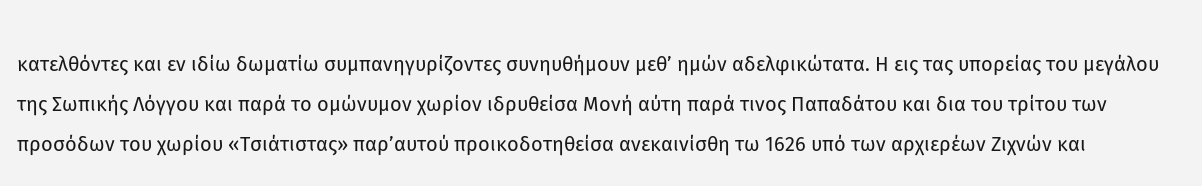κατελθόντες και εν ιδίω δωματίω συμπανηγυρίζοντες συνηυθήμουν μεθ’ ημών αδελφικώτατα. Η εις τας υπορείας του μεγάλου της Σωπικής Λόγγου και παρά το ομώνυμον χωρίον ιδρυθείσα Μονή αύτη παρά τινος Παπαδάτου και δια του τρίτου των προσόδων του χωρίου «Τσιάτιστας» παρ’αυτού προικοδοτηθείσα ανεκαινίσθη τω 1626 υπό των αρχιερέων Ζιχνών και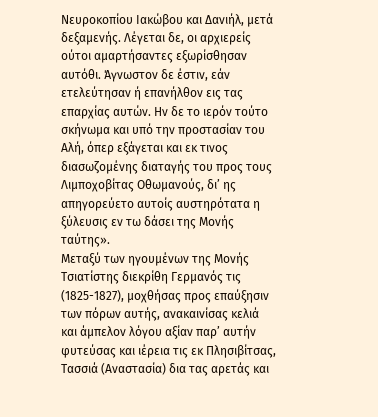Νευροκοπίου Ιακώβου και Δανιήλ, μετά δεξαμενής. Λέγεται δε, οι αρχιερείς ούτοι αμαρτήσαντες εξωρίσθησαν αυτόθι. Άγνωστον δε έστιν, εάν ετελεύτησαν ή επανήλθον εις τας επαρχίας αυτών. Ην δε το ιερόν τούτο σκήνωμα και υπό την προστασίαν του Αλή, όπερ εξάγεται και εκ τινος διασωζομένης διαταγής του προς τους Λιμποχοβίτας Οθωμανούς, δι’ ης απηγορεύετο αυτοίς αυστηρότατα η ξύλευσις εν τω δάσει της Μονής ταύτης».
Μεταξύ των ηγουμένων της Μονής Τσιατίστης διεκρίθη Γερμανός τις
(1825-1827), μοχθήσας προς επαύξησιν των πόρων αυτής, ανακαινίσας κελιά και άμπελον λόγου αξίαν παρ’ αυτήν φυτεύσας και ιέρεια τις εκ Πλησιβίτσας, Τασσιά (Αναστασία) δια τας αρετάς και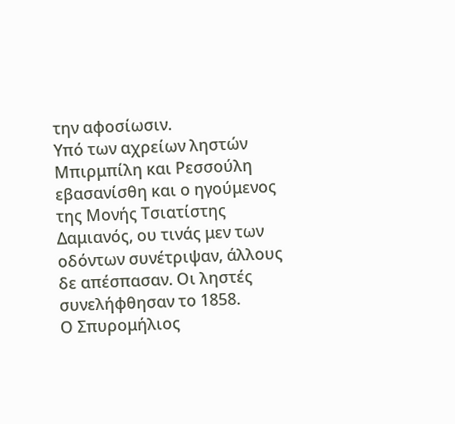την αφοσίωσιν.
Υπό των αχρείων ληστών Μπιρμπίλη και Ρεσσούλη εβασανίσθη και ο ηγούμενος της Μονής Τσιατίστης Δαμιανός, ου τινάς μεν των οδόντων συνέτριψαν, άλλους δε απέσπασαν. Οι ληστές συνελήφθησαν το 1858.
Ο Σπυρομήλιος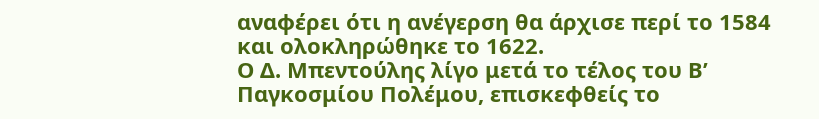αναφέρει ότι η ανέγερση θα άρχισε περί το 1584 και ολοκληρώθηκε το 1622.
Ο Δ. Μπεντούλης λίγο μετά το τέλος του Β’ Παγκοσμίου Πολέμου, επισκεφθείς το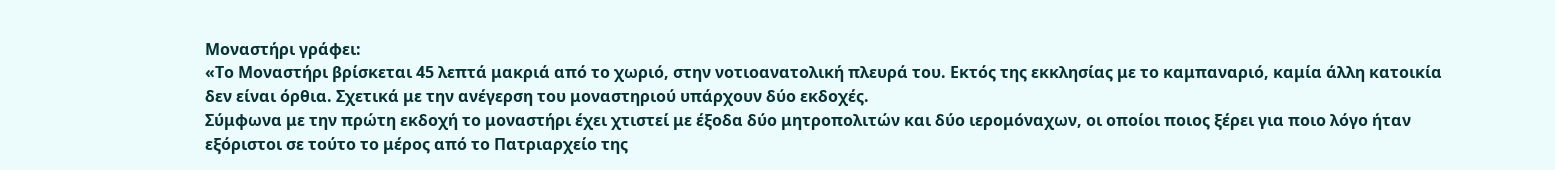Μοναστήρι γράφει:
«Το Μοναστήρι βρίσκεται 45 λεπτά μακριά από το χωριό, στην νοτιοανατολική πλευρά του. Εκτός της εκκλησίας με το καμπαναριό, καμία άλλη κατοικία δεν είναι όρθια. Σχετικά με την ανέγερση του μοναστηριού υπάρχουν δύο εκδοχές.
Σύμφωνα με την πρώτη εκδοχή το μοναστήρι έχει χτιστεί με έξοδα δύο μητροπολιτών και δύο ιερομόναχων, οι οποίοι ποιος ξέρει για ποιο λόγο ήταν εξόριστοι σε τούτο το μέρος από το Πατριαρχείο της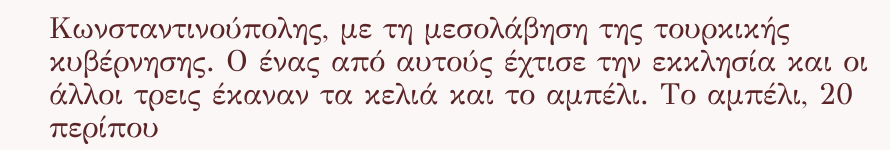Κωνσταντινούπολης, με τη μεσολάβηση της τουρκικής κυβέρνησης. Ο ένας από αυτούς έχτισε την εκκλησία και οι άλλοι τρεις έκαναν τα κελιά και το αμπέλι. Το αμπέλι, 20 περίπου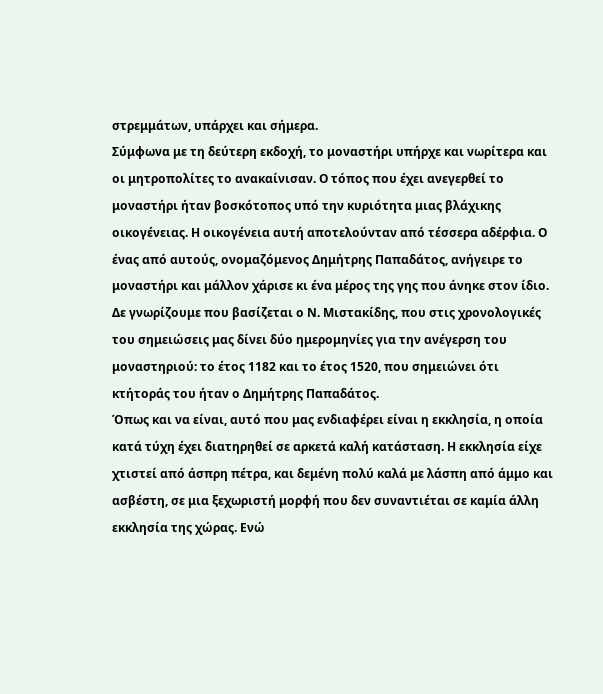στρεμμάτων, υπάρχει και σήμερα.
Σύμφωνα με τη δεύτερη εκδοχή, το μοναστήρι υπήρχε και νωρίτερα και οι μητροπολίτες το ανακαίνισαν. Ο τόπος που έχει ανεγερθεί το μοναστήρι ήταν βοσκότοπος υπό την κυριότητα μιας βλάχικης οικογένειας. Η οικογένεια αυτή αποτελούνταν από τέσσερα αδέρφια. Ο ένας από αυτούς, ονομαζόμενος Δημήτρης Παπαδάτος, ανήγειρε το μοναστήρι και μάλλον χάρισε κι ένα μέρος της γης που άνηκε στον ίδιο.
Δε γνωρίζουμε που βασίζεται ο Ν. Μιστακίδης, που στις χρονολογικές του σημειώσεις μας δίνει δύο ημερομηνίες για την ανέγερση του μοναστηριού: το έτος 1182 και το έτος 1520, που σημειώνει ότι κτήτοράς του ήταν ο Δημήτρης Παπαδάτος.
Όπως και να είναι, αυτό που μας ενδιαφέρει είναι η εκκλησία, η οποία κατά τύχη έχει διατηρηθεί σε αρκετά καλή κατάσταση. Η εκκλησία είχε χτιστεί από άσπρη πέτρα, και δεμένη πολύ καλά με λάσπη από άμμο και ασβέστη, σε μια ξεχωριστή μορφή που δεν συναντιέται σε καμία άλλη εκκλησία της χώρας. Ενώ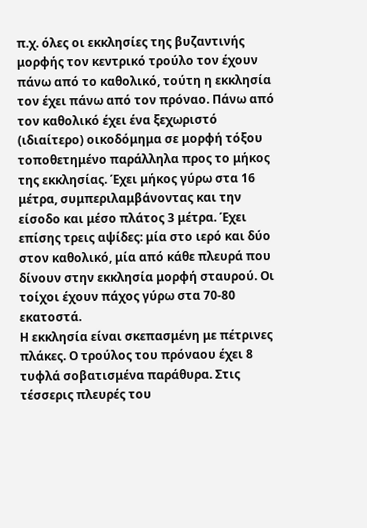π.χ. όλες οι εκκλησίες της βυζαντινής μορφής τον κεντρικό τρούλο τον έχουν πάνω από το καθολικό, τούτη η εκκλησία τον έχει πάνω από τον πρόναο. Πάνω από τον καθολικό έχει ένα ξεχωριστό (ιδιαίτερο) οικοδόμημα σε μορφή τόξου τοποθετημένο παράλληλα προς το μήκος της εκκλησίας. Έχει μήκος γύρω στα 16 μέτρα, συμπεριλαμβάνοντας και την είσοδο και μέσο πλάτος 3 μέτρα. Έχει επίσης τρεις αψίδες: μία στο ιερό και δύο στον καθολικό, μία από κάθε πλευρά που δίνουν στην εκκλησία μορφή σταυρού. Οι τοίχοι έχουν πάχος γύρω στα 70-80 εκατοστά.
Η εκκλησία είναι σκεπασμένη με πέτρινες πλάκες. Ο τρούλος του πρόναου έχει 8 τυφλά σοβατισμένα παράθυρα. Στις τέσσερις πλευρές του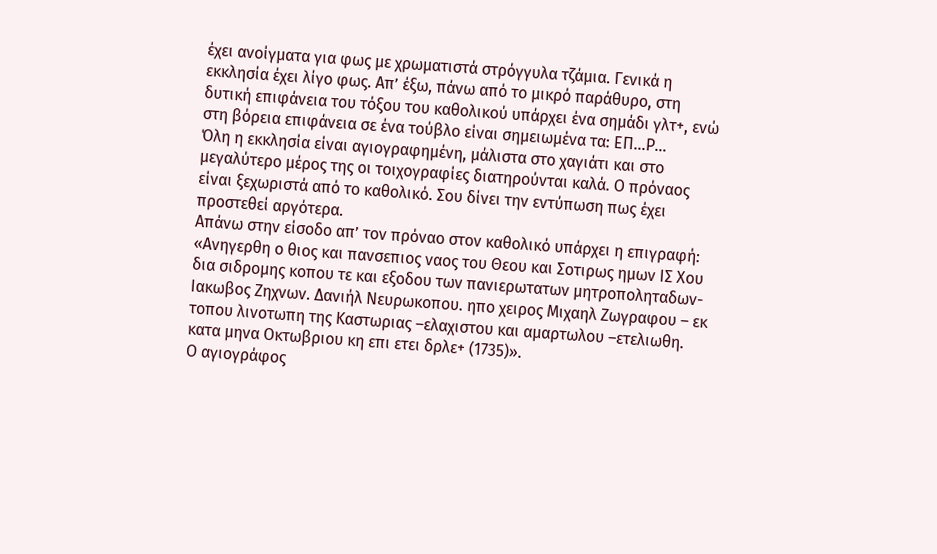έχει ανοίγματα για φως με χρωματιστά στρόγγυλα τζάμια. Γενικά η εκκλησία έχει λίγο φως. Απ’ έξω, πάνω από το μικρό παράθυρο, στη δυτική επιφάνεια του τόξου του καθολικού υπάρχει ένα σημάδι γλτ+, ενώ στη βόρεια επιφάνεια σε ένα τούβλο είναι σημειωμένα τα: ΕΠ…Ρ…
Όλη η εκκλησία είναι αγιογραφημένη, μάλιστα στο χαγιάτι και στο μεγαλύτερο μέρος της οι τοιχογραφίες διατηρούνται καλά. Ο πρόναος είναι ξεχωριστά από το καθολικό. Σου δίνει την εντύπωση πως έχει προστεθεί αργότερα.
Απάνω στην είσοδο απ’ τον πρόναο στον καθολικό υπάρχει η επιγραφή:
«Ανηγερθη ο θιος και πανσεπιος ναος του Θεου και Σοτιρως ημων ΙΣ Χου δια σιδρομης κοπου τε και εξοδου των πανιερωτατων μητροποληταδων-Ιακωβος Ζηχνων. Δανιήλ Νευρωκοπου. ηπο χειρος Μιχαηλ Ζωγραφου – εκ τοπου λινοτωπη της Καστωριας –ελαχιστου και αμαρτωλου –ετελιωθη. κατα μηνα Οκτωβριου κη επι ετει δρλε+ (1735)».
Ο αγιογράφος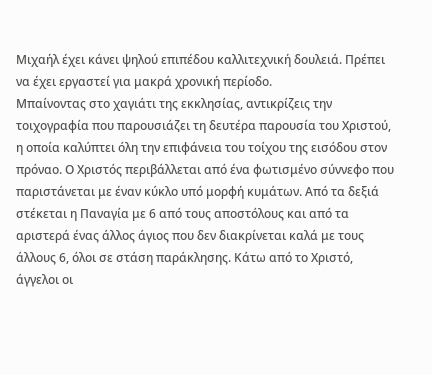Μιχαήλ έχει κάνει ψηλού επιπέδου καλλιτεχνική δουλειά. Πρέπει να έχει εργαστεί για μακρά χρονική περίοδο.
Μπαίνοντας στο χαγιάτι της εκκλησίας, αντικρίζεις την τοιχογραφία που παρουσιάζει τη δευτέρα παρουσία του Χριστού, η οποία καλύπτει όλη την επιφάνεια του τοίχου της εισόδου στον πρόναο. Ο Χριστός περιβάλλεται από ένα φωτισμένο σύννεφο που παριστάνεται με έναν κύκλο υπό μορφή κυμάτων. Από τα δεξιά στέκεται η Παναγία με 6 από τους αποστόλους και από τα αριστερά ένας άλλος άγιος που δεν διακρίνεται καλά με τους άλλους 6, όλοι σε στάση παράκλησης. Κάτω από το Χριστό, άγγελοι οι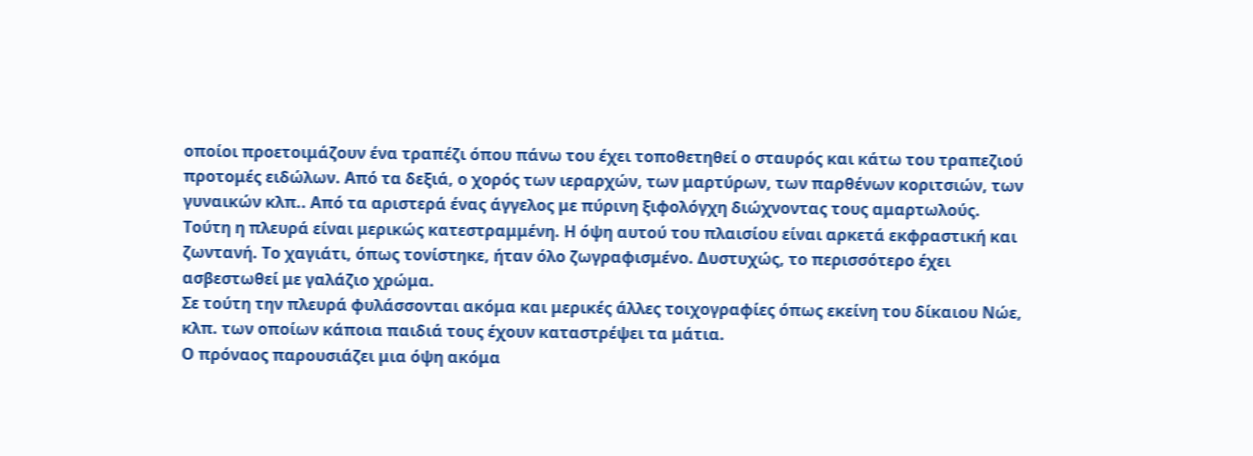οποίοι προετοιμάζουν ένα τραπέζι όπου πάνω του έχει τοποθετηθεί ο σταυρός και κάτω του τραπεζιού προτομές ειδώλων. Από τα δεξιά, ο χορός των ιεραρχών, των μαρτύρων, των παρθένων κοριτσιών, των γυναικών κλπ.. Από τα αριστερά ένας άγγελος με πύρινη ξιφολόγχη διώχνοντας τους αμαρτωλούς. Τούτη η πλευρά είναι μερικώς κατεστραμμένη. Η όψη αυτού του πλαισίου είναι αρκετά εκφραστική και ζωντανή. Το χαγιάτι, όπως τονίστηκε, ήταν όλο ζωγραφισμένο. Δυστυχώς, το περισσότερο έχει ασβεστωθεί με γαλάζιο χρώμα.
Σε τούτη την πλευρά φυλάσσονται ακόμα και μερικές άλλες τοιχογραφίες όπως εκείνη του δίκαιου Νώε, κλπ. των οποίων κάποια παιδιά τους έχουν καταστρέψει τα μάτια.
Ο πρόναος παρουσιάζει μια όψη ακόμα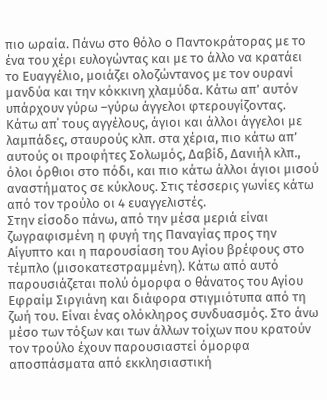πιο ωραία. Πάνω στο θόλο ο Παντοκράτορας με το ένα του χέρι ευλογώντας και με το άλλο να κρατάει το Ευαγγέλιο, μοιάζει ολοζώντανος με τον ουρανί μανδύα και την κόκκινη χλαμύδα. Κάτω απ’ αυτόν υπάρχουν γύρω –γύρω άγγελοι φτερουγίζοντας. Κάτω απ΄ τους αγγέλους, άγιοι και άλλοι άγγελοι με λαμπάδες, σταυρούς κλπ. στα χέρια, πιο κάτω απ’ αυτούς οι προφήτες Σολωμός, Δαβίδ, Δανιήλ κλπ., όλοι όρθιοι στο πόδι, και πιο κάτω άλλοι άγιοι μισού αναστήματος σε κύκλους. Στις τέσσερις γωνίες κάτω από τον τρούλο οι 4 ευαγγελιστές.
Στην είσοδο πάνω, από την μέσα μεριά είναι ζωγραφισμένη η φυγή της Παναγίας προς την Αίγυπτο και η παρουσίαση του Αγίου βρέφους στο τέμπλο (μισοκατεστραμμένη). Κάτω από αυτό παρουσιάζεται πολύ όμορφα ο θάνατος του Αγίου Εφραίμ Σιργιάνη και διάφορα στιγμιότυπα από τη ζωή του. Είναι ένας ολόκληρος συνδυασμός. Στο άνω μέσο των τόξων και των άλλων τοίχων που κρατούν τον τρούλο έχουν παρουσιαστεί όμορφα αποσπάσματα από εκκλησιαστική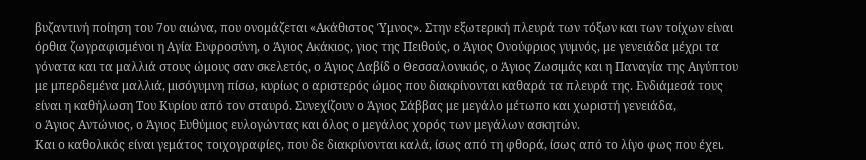βυζαντινή ποίηση του 7ου αιώνα, που ονομάζεται «Ακάθιστος Ύμνος». Στην εξωτερική πλευρά των τόξων και των τοίχων είναι όρθια ζωγραφισμένοι η Αγία Ευφροσύνη, ο Άγιος Ακάκιος, γιος της Πειθούς, ο Άγιος Ονούφριος γυμνός, με γενειάδα μέχρι τα γόνατα και τα μαλλιά στους ώμους σαν σκελετός, ο Άγιος Δαβίδ ο Θεσσαλονικιός, ο Άγιος Ζωσιμάς και η Παναγία της Αιγύπτου με μπερδεμένα μαλλιά, μισόγυμνη πίσω, κυρίως ο αριστερός ώμος που διακρίνονται καθαρά τα πλευρά της. Ενδιάμεσά τους είναι η καθήλωση Του Κυρίου από τον σταυρό. Συνεχίζουν ο Άγιος Σάββας με μεγάλο μέτωπο και χωριστή γενειάδα,
ο Άγιος Αντώνιος, ο Άγιος Ευθύμιος ευλογώντας και όλος ο μεγάλος χορός των μεγάλων ασκητών.
Και ο καθολικός είναι γεμάτος τοιχογραφίες, που δε διακρίνονται καλά, ίσως από τη φθορά, ίσως από το λίγο φως που έχει.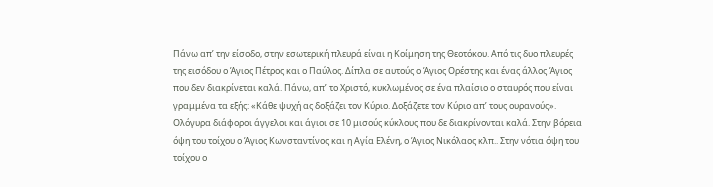Πάνω απ’ την είσοδο, στην εσωτερική πλευρά είναι η Κοίμηση της Θεοτόκου. Από τις δυο πλευρές της εισόδου ο Άγιος Πέτρος και ο Παύλος. Δίπλα σε αυτούς ο Άγιος Ορέστης και ένας άλλος Άγιος που δεν διακρίνεται καλά. Πάνω, απ’ το Χριστό, κυκλωμένος σε ένα πλαίσιο ο σταυρός που είναι γραμμένα τα εξής: «Κάθε ψυχή ας δοξάζει τον Κύριo. Δοξάζετε τον Κύριο απ’ τους ουρανούς». Ολόγυρα διάφοροι άγγελοι και άγιοι σε 10 μισούς κύκλους που δε διακρίνονται καλά. Στην βόρεια όψη του τοίχου ο Άγιος Κωνσταντίνος και η Αγία Ελένη, ο Άγιος Νικόλαος κλπ.. Στην νότια όψη του τοίχου ο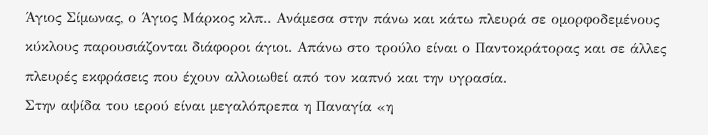Άγιος Σίμωνας, ο Άγιος Μάρκος κλπ.. Ανάμεσα στην πάνω και κάτω πλευρά σε ομορφοδεμένους κύκλους παρουσιάζονται διάφοροι άγιοι. Απάνω στο τρούλο είναι ο Παντοκράτορας και σε άλλες πλευρές εκφράσεις που έχουν αλλοιωθεί από τον καπνό και την υγρασία.
Στην αψίδα του ιερού είναι μεγαλόπρεπα η Παναγία «η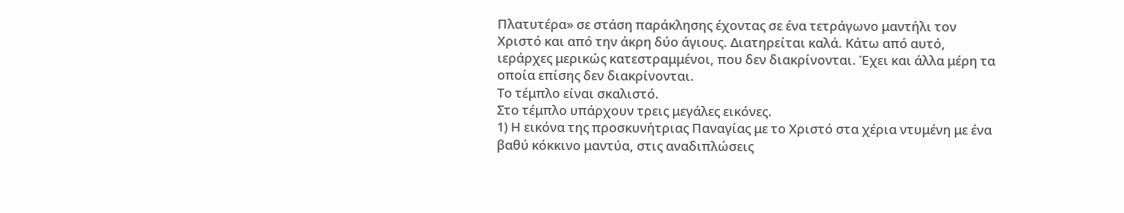Πλατυτέρα» σε στάση παράκλησης έχοντας σε ένα τετράγωνο μαντήλι τον Χριστό και από την άκρη δύο άγιους. Διατηρείται καλά. Κάτω από αυτό, ιεράρχες μερικώς κατεστραμμένοι, που δεν διακρίνονται. Έχει και άλλα μέρη τα οποία επίσης δεν διακρίνονται.
Το τέμπλο είναι σκαλιστό.
Στο τέμπλο υπάρχουν τρεις μεγάλες εικόνες.
1) Η εικόνα της προσκυνήτριας Παναγίας με το Χριστό στα χέρια ντυμένη με ένα βαθύ κόκκινο μαντύα, στις αναδιπλώσεις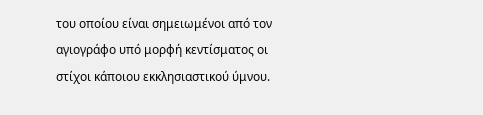του οποίου είναι σημειωμένοι από τον αγιογράφο υπό μορφή κεντίσματος οι στίχοι κάποιου εκκλησιαστικού ύμνου.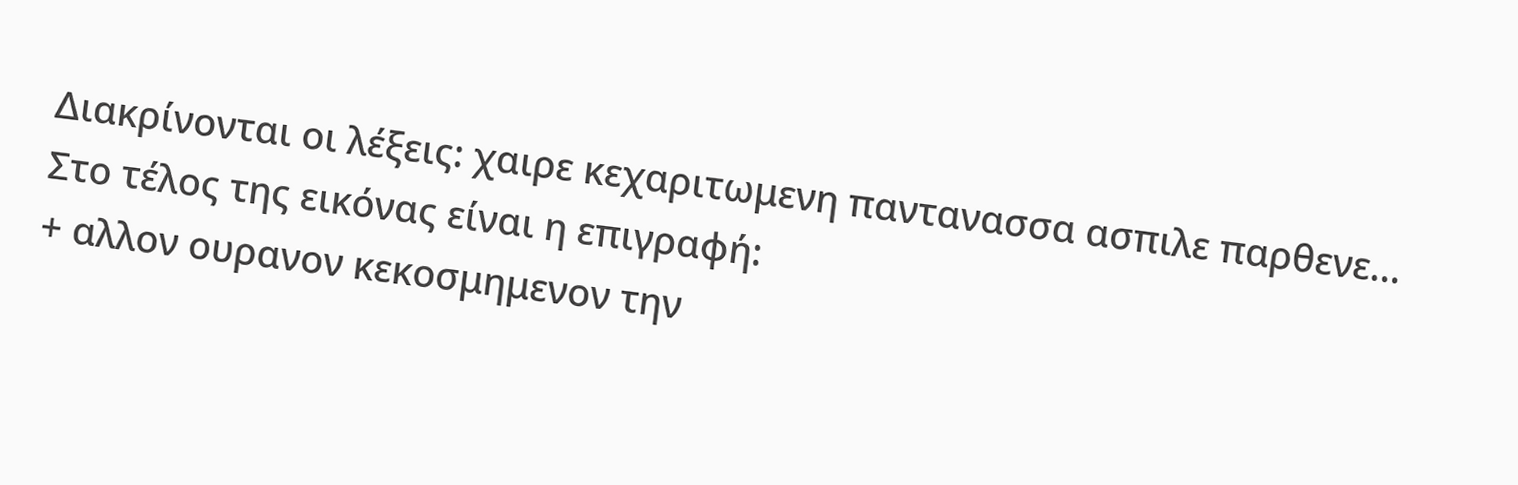Διακρίνονται οι λέξεις: χαιρε κεχαριτωμενη παντανασσα ασπιλε παρθενε…
Στο τέλος της εικόνας είναι η επιγραφή:
+ αλλον ουρανον κεκοσμημενον την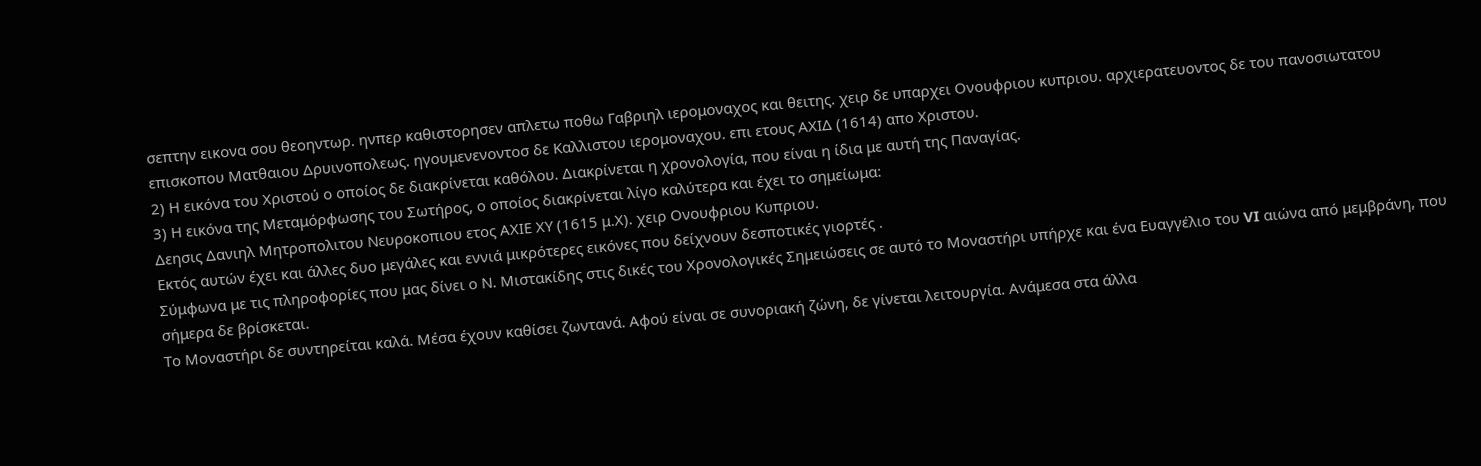σεπτην εικονα σου θεοηντωρ. ηνπερ καθιστορησεν απλετω ποθω Γαβριηλ ιερομοναχος και θειτης. χειρ δε υπαρχει Ονουφριου κυπριου. αρχιερατευοντος δε του πανοσιωτατου επισκοπου Ματθαιου Δρυινοπολεως. ηγουμενενοντοσ δε Καλλιστου ιερομοναχου. επι ετους ΑΧΙΔ (1614) απο Χριστου.
2) Η εικόνα του Χριστού ο οποίος δε διακρίνεται καθόλου. Διακρίνεται η χρονολογία, που είναι η ίδια με αυτή της Παναγίας.
3) Η εικόνα της Μεταμόρφωσης του Σωτήρος, ο οποίος διακρίνεται λίγο καλύτερα και έχει το σημείωμα:
Δεησις Δανιηλ Μητροπολιτου Νευροκοπιου ετος ΑΧΙΕ ΧΥ (1615 μ.Χ). χειρ Ονουφριου Κυπριου.
Εκτός αυτών έχει και άλλες δυο μεγάλες και εννιά μικρότερες εικόνες που δείχνουν δεσποτικές γιορτές .
Σύμφωνα με τις πληροφορίες που μας δίνει ο Ν. Μιστακίδης στις δικές του Χρονολογικές Σημειώσεις σε αυτό το Μοναστήρι υπήρχε και ένα Ευαγγέλιο του VI αιώνα από μεμβράνη, που σήμερα δε βρίσκεται.
Το Μοναστήρι δε συντηρείται καλά. Μέσα έχουν καθίσει ζωντανά. Αφού είναι σε συνοριακή ζώνη, δε γίνεται λειτουργία. Ανάμεσα στα άλλα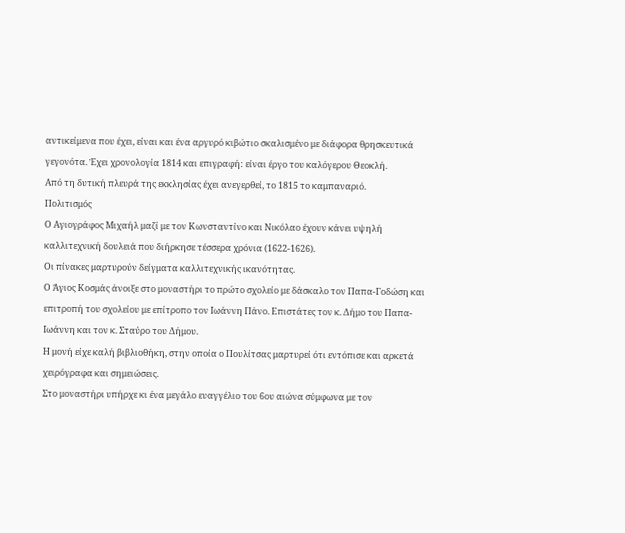αντικείμενα που έχει, είναι και ένα αργυρό κιβώτιο σκαλισμένο με διάφορα θρησκευτικά γεγονότα. Έχει χρονολογία 1814 και επιγραφή: είναι έργο του καλόγερου Θεοκλή.
Από τη δυτική πλευρά της εκκλησίας έχει ανεγερθεί, το 1815 το καμπαναριό.
Πολιτισμός
Ο Αγιογράφος Μιχαήλ μαζί με τον Κωνσταντίνο και Νικόλαο έχουν κάνει υψηλή καλλιτεχνική δουλειά που διήρκησε τέσσερα χρόνια (1622-1626).
Οι πίνακες μαρτυρούν δείγματα καλλιτεχνικής ικανότητας.
Ο Άγιος Κοσμάς άνοιξε στο μοναστήρι το πρώτο σχολείο με δάσκαλο τον Παπα-Γοδώση και επιτροπή του σχολείου με επίτροπο τον Ιωάννη Πάνο. Επιστάτες τον κ. Δήμο του Παπα-Ιωάννη και τον κ. Σταύρο του Δήμου.
Η μονή είχε καλή βιβλιοθήκη, στην οποία ο Πουλίτσας μαρτυρεί ότι εντόπισε και αρκετά χειρόγραφα και σημειώσεις.
Στο μοναστήρι υπήρχε κι ένα μεγάλο ευαγγέλιο του 6ου αιώνα σύμφωνα με τον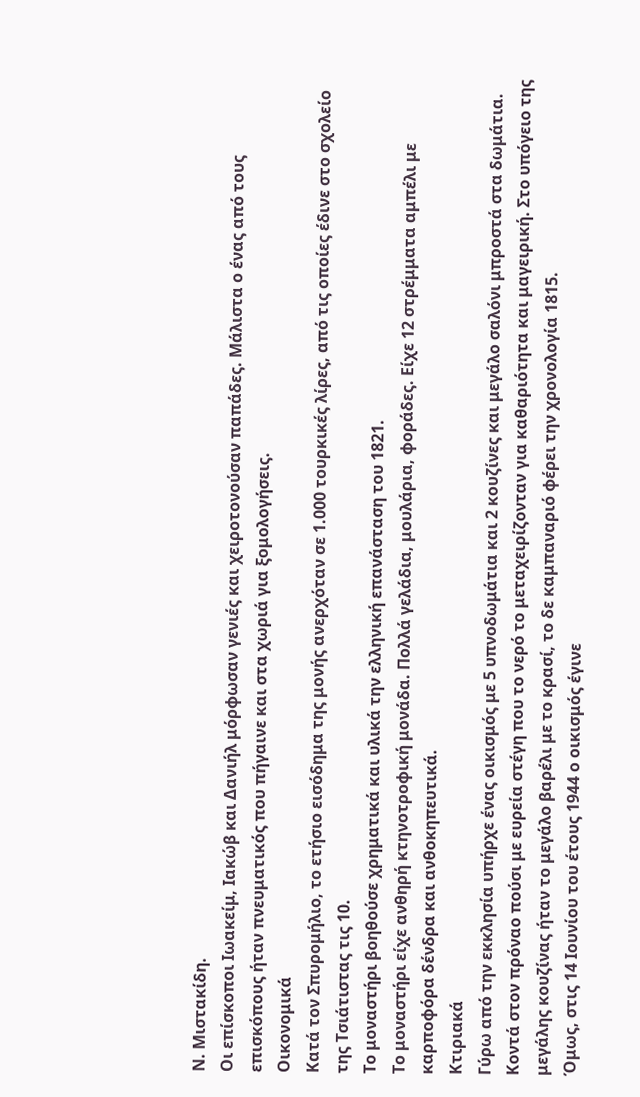Ν. Μιστακίδη.
Οι επίσκοποι Ιωακείμ, Ιακώβ και Δανιήλ μόρφωσαν γενιές και χειροτονούσαν παπάδες. Μάλιστα ο ένας από τους επισκόπους ήταν πνευματικός που πήγαινε και στα χωριά για ξομολογήσεις.
Οικονομικά
Κατά τον Σπυρομήλιο, το ετήσιο εισόδημα της μονής ανερχόταν σε 1.000 τουρκικές λίρες, από τις οποίες έδινε στο σχολείο της Τσιάτιστας τις 10.
Το μοναστήρι βοηθούσε χρηματικά και υλικά την ελληνική επανάσταση του 1821.
Το μοναστήρι είχε ανθηρή κτηνοτροφική μονάδα. Πολλά γελάδια, μουλάρια, φοράδες. Είχε 12 στρέμματα αμπέλι με καρποφόρα δένδρα και ανθοκηπευτικά.
Κτιριακά
Γύρω από την εκκλησία υπήρχε ένας οικισμός με 5 υπνοδωμάτια και 2 κουζίνες και μεγάλο σαλόνι μπροστά στα δωμάτια. Κοντά στον πρόναο πούσι με ευρεία στέγη που το νερό το μεταχειρίζονταν για καθαριότητα και μαγειρική. Στο υπόγειο της μεγάλης κουζίνας ήταν το μεγάλο βαρέλι με το κρασί, το δε καμπαναριό φέρει την χρονολογία 1815.
Όμως, στις 14 Ιουνίου του έτους 1944 ο οικισμός έγινε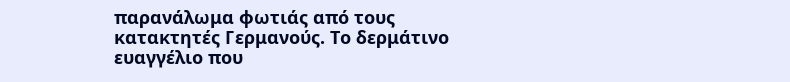παρανάλωμα φωτιάς από τους κατακτητές Γερμανούς. Το δερμάτινο ευαγγέλιο που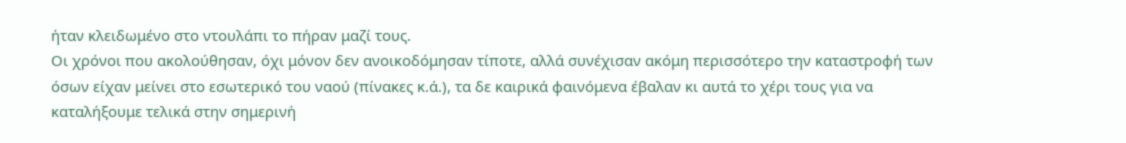ήταν κλειδωμένο στο ντουλάπι το πήραν μαζί τους.
Οι χρόνοι που ακολούθησαν, όχι μόνον δεν ανοικοδόμησαν τίποτε, αλλά συνέχισαν ακόμη περισσότερο την καταστροφή των όσων είχαν μείνει στο εσωτερικό του ναού (πίνακες κ.ά.), τα δε καιρικά φαινόμενα έβαλαν κι αυτά το χέρι τους για να καταλήξουμε τελικά στην σημερινή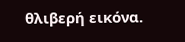θλιβερή εικόνα.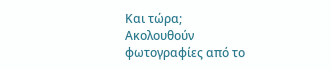Και τώρα;
Ακολουθούν φωτογραφίες από το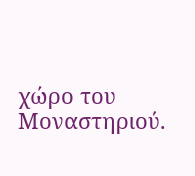χώρο του Μοναστηριού.